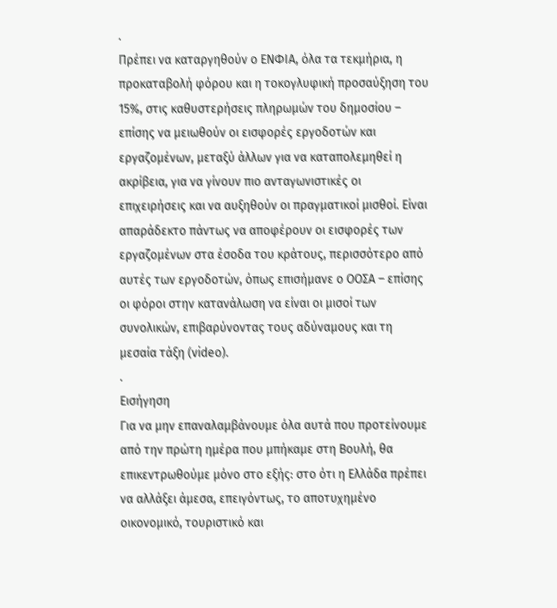.
Πρέπει να καταργηθούν ο ΕΝΦΙΑ, όλα τα τεκμήρια, η προκαταβολή φόρου και η τοκογλυφική προσαύξηση του 15%, στις καθυστερήσεις πληρωμών του δημοσίου – επίσης να μειωθούν οι εισφορές εργοδοτών και εργαζομένων, μεταξύ άλλων για να καταπολεμηθεί η ακρίβεια, για να γίνουν πιο ανταγωνιστικές οι επιχειρήσεις και να αυξηθούν οι πραγματικοί μισθοί. Είναι απαράδεκτο πάντως να αποφέρουν οι εισφορές των εργαζομένων στα έσοδα του κράτους, περισσότερο από αυτές των εργοδοτών, όπως επισήμανε ο ΟΟΣΑ – επίσης οι φόροι στην κατανάλωση να είναι οι μισοί των συνολικών, επιβαρύνοντας τους αδύναμους και τη μεσαία τάξη (video).
.
Εισήγηση
Για να μην επαναλαμβάνουμε όλα αυτά που προτείνουμε από την πρώτη ημέρα που μπήκαμε στη Βουλή, θα επικεντρωθούμε μόνο στο εξής: στο ότι η Ελλάδα πρέπει να αλλάξει άμεσα, επειγόντως, το αποτυχημένο οικονομικό, τουριστικό και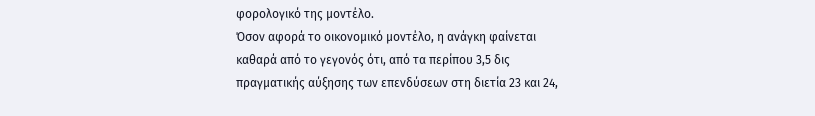φορολογικό της μοντέλο.
Όσον αφορά το οικονομικό μοντέλο, η ανάγκη φαίνεται καθαρά από το γεγονός ότι, από τα περίπου 3,5 δις πραγματικής αύξησης των επενδύσεων στη διετία 23 και 24,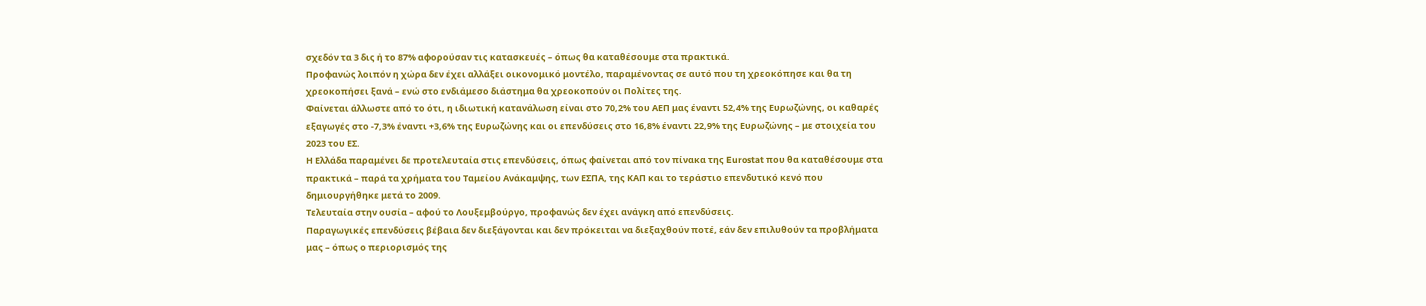σχεδόν τα 3 δις ή το 87% αφορούσαν τις κατασκευές – όπως θα καταθέσουμε στα πρακτικά.
Προφανώς λοιπόν η χώρα δεν έχει αλλάξει οικονομικό μοντέλο, παραμένοντας σε αυτό που τη χρεοκόπησε και θα τη χρεοκοπήσει ξανά – ενώ στο ενδιάμεσο διάστημα θα χρεοκοπούν οι Πολίτες της.
Φαίνεται άλλωστε από το ότι, η ιδιωτική κατανάλωση είναι στο 70,2% του ΑΕΠ μας έναντι 52,4% της Ευρωζώνης, οι καθαρές εξαγωγές στο -7,3% έναντι +3,6% της Ευρωζώνης και οι επενδύσεις στο 16,8% έναντι 22,9% της Ευρωζώνης – με στοιχεία του 2023 του ΕΣ.
Η Ελλάδα παραμένει δε προτελευταία στις επενδύσεις, όπως φαίνεται από τον πίνακα της Eurostat που θα καταθέσουμε στα πρακτικά – παρά τα χρήματα του Ταμείου Ανάκαμψης, των ΕΣΠΑ, της ΚΑΠ και το τεράστιο επενδυτικό κενό που δημιουργήθηκε μετά το 2009.
Τελευταία στην ουσία – αφού το Λουξεμβούργο, προφανώς δεν έχει ανάγκη από επενδύσεις.
Παραγωγικές επενδύσεις βέβαια δεν διεξάγονται και δεν πρόκειται να διεξαχθούν ποτέ, εάν δεν επιλυθούν τα προβλήματα μας – όπως ο περιορισμός της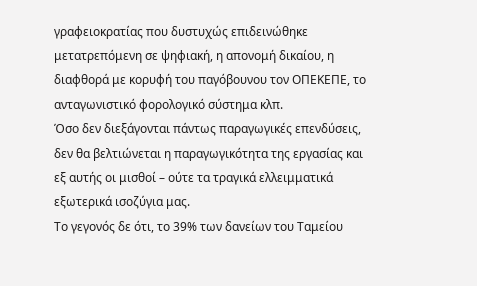γραφειοκρατίας που δυστυχώς επιδεινώθηκε μετατρεπόμενη σε ψηφιακή, η απονομή δικαίου, η διαφθορά με κορυφή του παγόβουνου τον ΟΠΕΚΕΠΕ, το ανταγωνιστικό φορολογικό σύστημα κλπ.
Όσο δεν διεξάγονται πάντως παραγωγικές επενδύσεις, δεν θα βελτιώνεται η παραγωγικότητα της εργασίας και εξ αυτής οι μισθοί – ούτε τα τραγικά ελλειμματικά εξωτερικά ισοζύγια μας.
Το γεγονός δε ότι, το 39% των δανείων του Ταμείου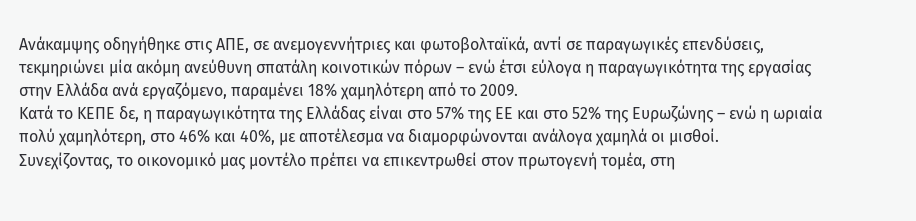Ανάκαμψης οδηγήθηκε στις ΑΠΕ, σε ανεμογεννήτριες και φωτοβολταϊκά, αντί σε παραγωγικές επενδύσεις, τεκμηριώνει μία ακόμη ανεύθυνη σπατάλη κοινοτικών πόρων – ενώ έτσι εύλογα η παραγωγικότητα της εργασίας στην Ελλάδα ανά εργαζόμενο, παραμένει 18% χαμηλότερη από το 2009.
Κατά το ΚΕΠΕ δε, η παραγωγικότητα της Ελλάδας είναι στο 57% της ΕΕ και στο 52% της Ευρωζώνης – ενώ η ωριαία πολύ χαμηλότερη, στο 46% και 40%, με αποτέλεσμα να διαμορφώνονται ανάλογα χαμηλά οι μισθοί.
Συνεχίζοντας, το οικονομικό μας μοντέλο πρέπει να επικεντρωθεί στον πρωτογενή τομέα, στη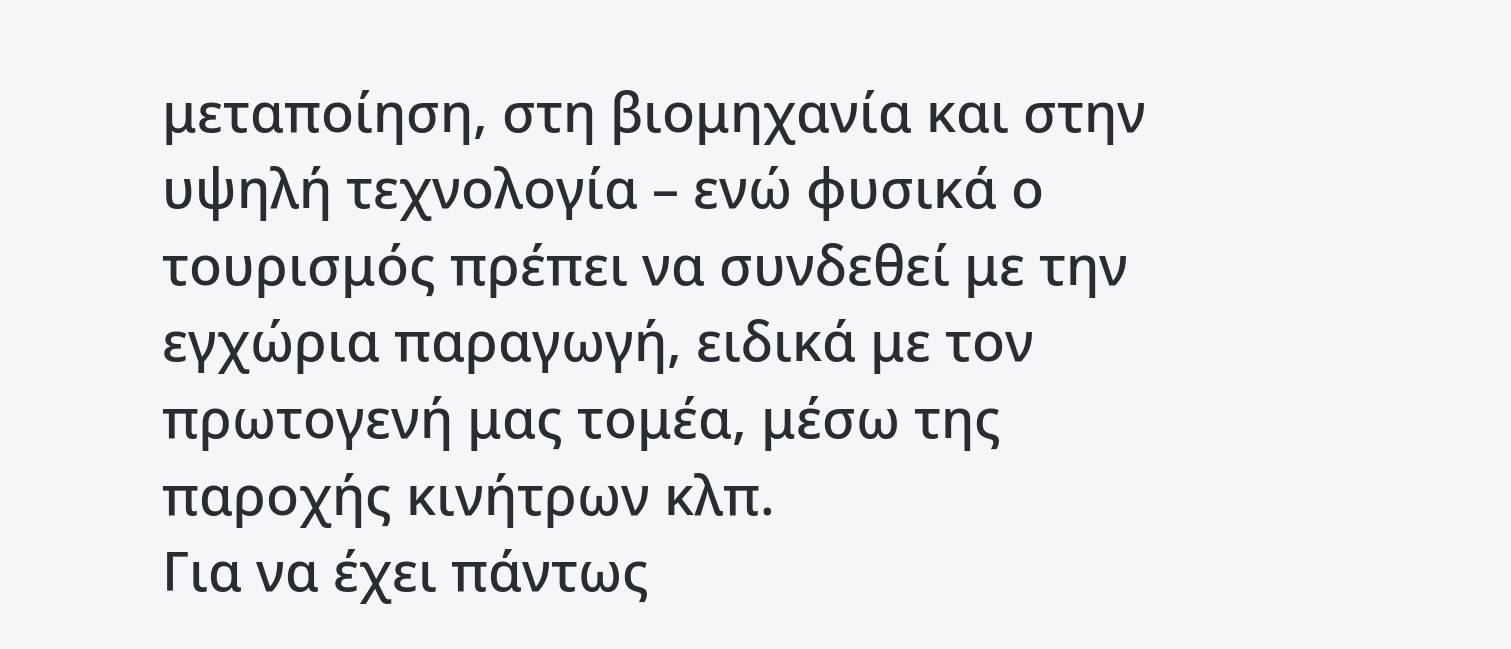μεταποίηση, στη βιομηχανία και στην υψηλή τεχνολογία – ενώ φυσικά ο τουρισμός πρέπει να συνδεθεί με την εγχώρια παραγωγή, ειδικά με τον πρωτογενή μας τομέα, μέσω της παροχής κινήτρων κλπ.
Για να έχει πάντως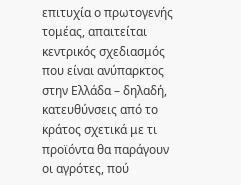επιτυχία ο πρωτογενής τομέας, απαιτείται κεντρικός σχεδιασμός που είναι ανύπαρκτος στην Ελλάδα – δηλαδή, κατευθύνσεις από το κράτος σχετικά με τι προϊόντα θα παράγουν οι αγρότες, πού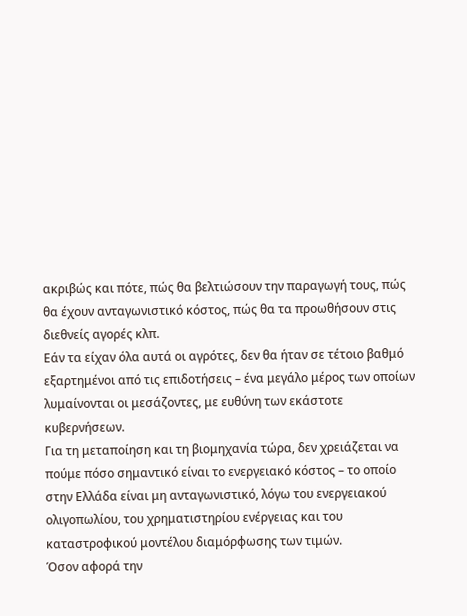ακριβώς και πότε, πώς θα βελτιώσουν την παραγωγή τους, πώς θα έχουν ανταγωνιστικό κόστος, πώς θα τα προωθήσουν στις διεθνείς αγορές κλπ.
Εάν τα είχαν όλα αυτά οι αγρότες, δεν θα ήταν σε τέτοιο βαθμό εξαρτημένοι από τις επιδοτήσεις – ένα μεγάλο μέρος των οποίων λυμαίνονται οι μεσάζοντες, με ευθύνη των εκάστοτε κυβερνήσεων.
Για τη μεταποίηση και τη βιομηχανία τώρα, δεν χρειάζεται να πούμε πόσο σημαντικό είναι το ενεργειακό κόστος – το οποίο στην Ελλάδα είναι μη ανταγωνιστικό, λόγω του ενεργειακού ολιγοπωλίου, του χρηματιστηρίου ενέργειας και του καταστροφικού μοντέλου διαμόρφωσης των τιμών.
Όσον αφορά την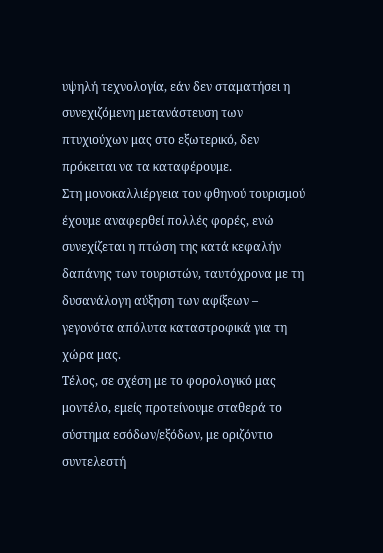υψηλή τεχνολογία, εάν δεν σταματήσει η συνεχιζόμενη μετανάστευση των πτυχιούχων μας στο εξωτερικό, δεν πρόκειται να τα καταφέρουμε.
Στη μονοκαλλιέργεια του φθηνού τουρισμού έχουμε αναφερθεί πολλές φορές, ενώ συνεχίζεται η πτώση της κατά κεφαλήν δαπάνης των τουριστών, ταυτόχρονα με τη δυσανάλογη αύξηση των αφίξεων – γεγονότα απόλυτα καταστροφικά για τη χώρα μας.
Τέλος, σε σχέση με το φορολογικό μας μοντέλο, εμείς προτείνουμε σταθερά το σύστημα εσόδων/εξόδων, με οριζόντιο συντελεστή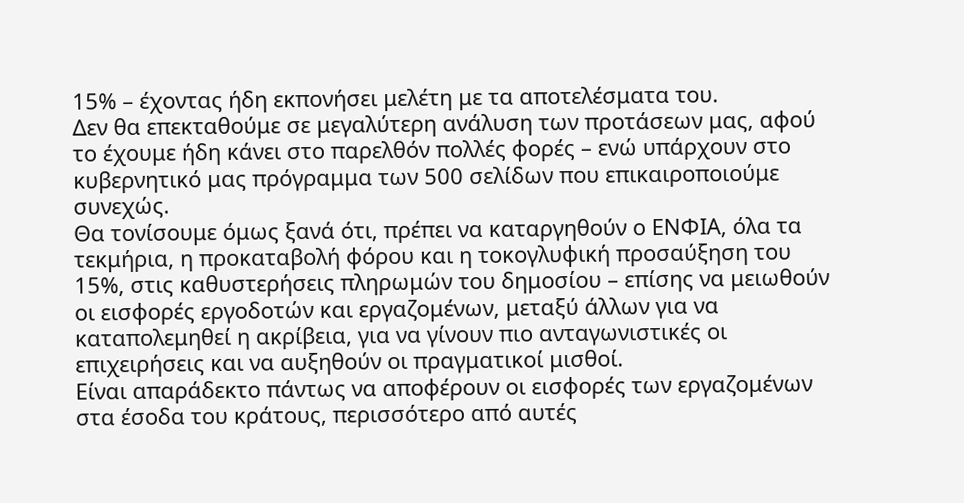15% – έχοντας ήδη εκπονήσει μελέτη με τα αποτελέσματα του.
Δεν θα επεκταθούμε σε μεγαλύτερη ανάλυση των προτάσεων μας, αφού το έχουμε ήδη κάνει στο παρελθόν πολλές φορές – ενώ υπάρχουν στο κυβερνητικό μας πρόγραμμα των 500 σελίδων που επικαιροποιούμε συνεχώς.
Θα τονίσουμε όμως ξανά ότι, πρέπει να καταργηθούν ο ΕΝΦΙΑ, όλα τα τεκμήρια, η προκαταβολή φόρου και η τοκογλυφική προσαύξηση του 15%, στις καθυστερήσεις πληρωμών του δημοσίου – επίσης να μειωθούν οι εισφορές εργοδοτών και εργαζομένων, μεταξύ άλλων για να καταπολεμηθεί η ακρίβεια, για να γίνουν πιο ανταγωνιστικές οι επιχειρήσεις και να αυξηθούν οι πραγματικοί μισθοί.
Είναι απαράδεκτο πάντως να αποφέρουν οι εισφορές των εργαζομένων στα έσοδα του κράτους, περισσότερο από αυτές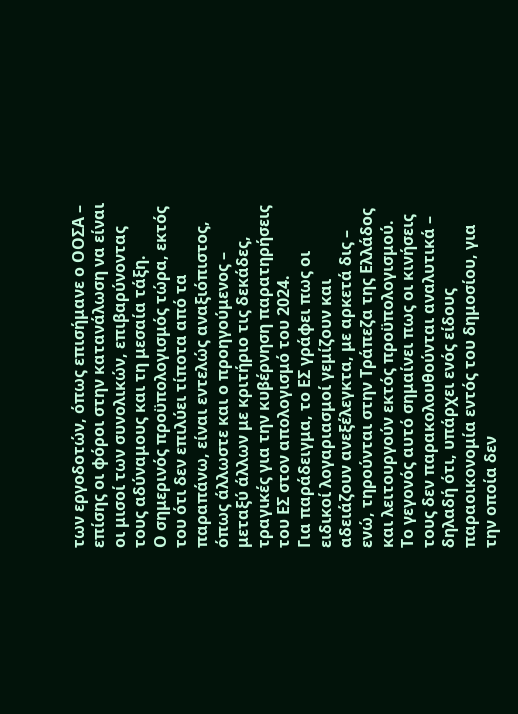των εργοδοτών, όπως επισήμανε ο ΟΟΣΑ – επίσης οι φόροι στην κατανάλωση να είναι οι μισοί των συνολικών, επιβαρύνοντας τους αδύναμους και τη μεσαία τάξη.
Ο σημερινός προϋπολογισμός τώρα, εκτός του ότι δεν επιλύει τίποτα από τα παραπάνω, είναι εντελώς αναξιόπιστος, όπως άλλωστε και ο προηγούμενος – μεταξύ άλλων με κριτήριο τις δεκάδες, τραγικές για την κυβέρνηση παρατηρήσεις του ΕΣ στον απολογισμό του 2024.
Για παράδειγμα, το ΕΣ γράφει πως οι ειδικοί λογαριασμοί γεμίζουν και αδειάζουν ανεξέλεγκτα, με αρκετά δις – ενώ, τηρούνται στην Τράπεζα της Ελλάδος και λειτουργούν εκτός προϋπολογισμού.
Το γεγονός αυτό σημαίνει πως οι κινήσεις τους δεν παρακολουθούνται αναλυτικά – δηλαδή ότι, υπάρχει ενός είδους παραοικονομία εντός του δημοσίου, για την οποία δεν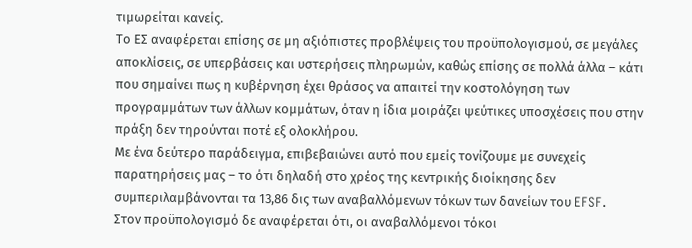τιμωρείται κανείς.
Το ΕΣ αναφέρεται επίσης σε μη αξιόπιστες προβλέψεις του προϋπολογισμού, σε μεγάλες αποκλίσεις, σε υπερβάσεις και υστερήσεις πληρωμών, καθώς επίσης σε πολλά άλλα – κάτι που σημαίνει πως η κυβέρνηση έχει θράσος να απαιτεί την κοστολόγηση των προγραμμάτων των άλλων κομμάτων, όταν η ίδια μοιράζει ψεύτικες υποσχέσεις που στην πράξη δεν τηρούνται ποτέ εξ ολοκλήρου.
Με ένα δεύτερο παράδειγμα, επιβεβαιώνει αυτό που εμείς τονίζουμε με συνεχείς παρατηρήσεις μας – το ότι δηλαδή στο χρέος της κεντρικής διοίκησης δεν συμπεριλαμβάνονται τα 13,86 δις των αναβαλλόμενων τόκων των δανείων του EFSF.
Στον προϋπολογισμό δε αναφέρεται ότι, οι αναβαλλόμενοι τόκοι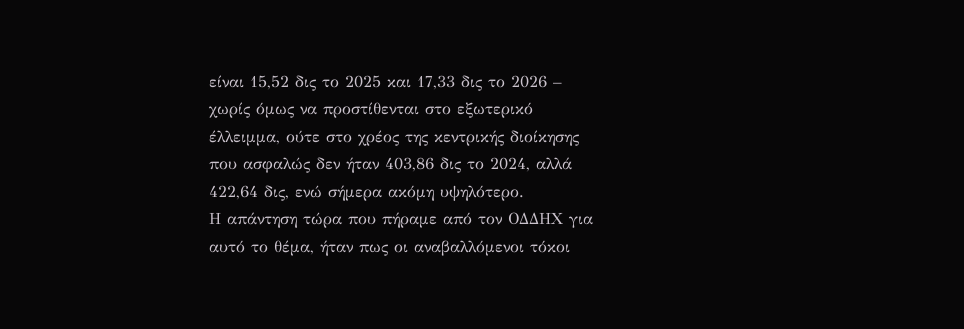είναι 15,52 δις το 2025 και 17,33 δις το 2026 – χωρίς όμως να προστίθενται στο εξωτερικό έλλειμμα, ούτε στο χρέος της κεντρικής διοίκησης που ασφαλώς δεν ήταν 403,86 δις το 2024, αλλά 422,64 δις, ενώ σήμερα ακόμη υψηλότερο.
Η απάντηση τώρα που πήραμε από τον ΟΔΔΗΧ για αυτό το θέμα, ήταν πως οι αναβαλλόμενοι τόκοι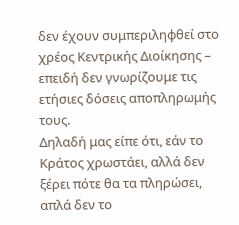δεν έχουν συμπεριληφθεί στο χρέος Κεντρικής Διοίκησης – επειδή δεν γνωρίζουμε τις ετήσιες δόσεις αποπληρωμής τους.
Δηλαδή μας είπε ότι, εάν το Κράτος χρωστάει, αλλά δεν ξέρει πότε θα τα πληρώσει, απλά δεν το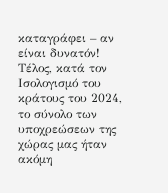καταγράφει – αν είναι δυνατόν!
Τέλος, κατά τον Ισολογισμό του κράτους του 2024, το σύνολο των υποχρεώσεων της χώρας μας ήταν ακόμη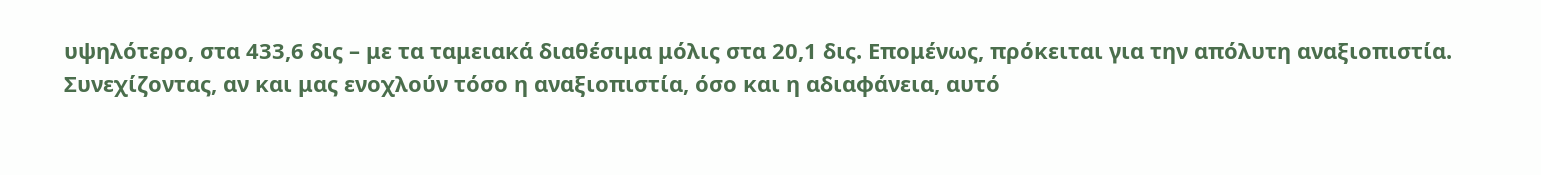υψηλότερο, στα 433,6 δις – με τα ταμειακά διαθέσιμα μόλις στα 20,1 δις. Επομένως, πρόκειται για την απόλυτη αναξιοπιστία.
Συνεχίζοντας, αν και μας ενοχλούν τόσο η αναξιοπιστία, όσο και η αδιαφάνεια, αυτό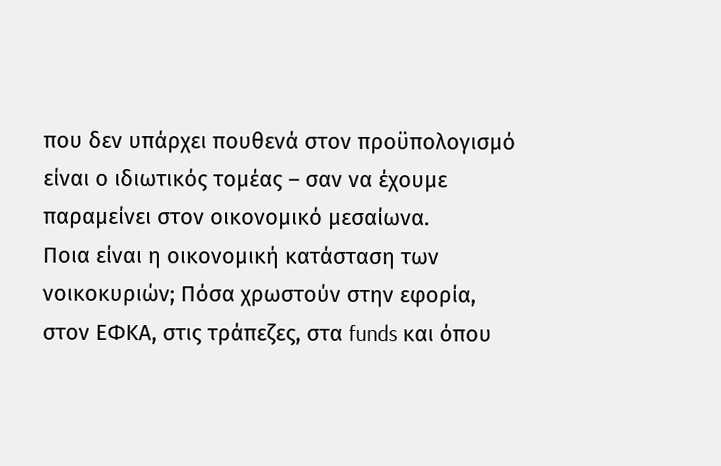που δεν υπάρχει πουθενά στον προϋπολογισμό είναι ο ιδιωτικός τομέας – σαν να έχουμε παραμείνει στον οικονομικό μεσαίωνα.
Ποια είναι η οικονομική κατάσταση των νοικοκυριών; Πόσα χρωστούν στην εφορία, στον ΕΦΚΑ, στις τράπεζες, στα funds και όπου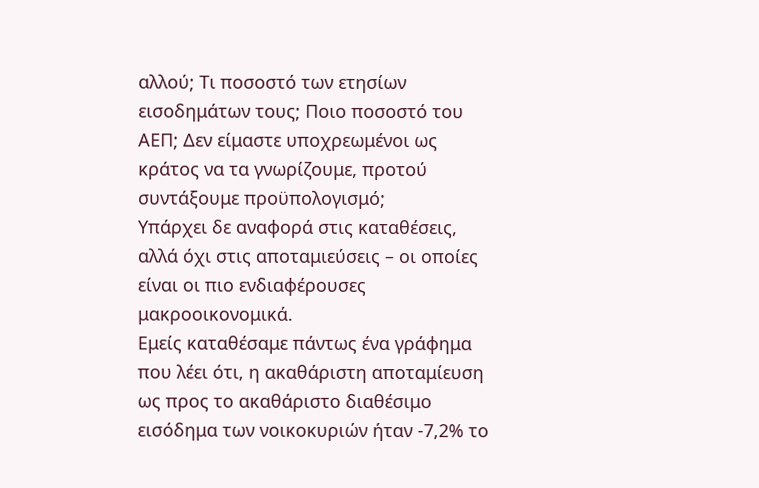αλλού; Τι ποσοστό των ετησίων εισοδημάτων τους; Ποιο ποσοστό του ΑΕΠ; Δεν είμαστε υποχρεωμένοι ως κράτος να τα γνωρίζουμε, προτού συντάξουμε προϋπολογισμό;
Υπάρχει δε αναφορά στις καταθέσεις, αλλά όχι στις αποταμιεύσεις – οι οποίες είναι οι πιο ενδιαφέρουσες μακροοικονομικά.
Εμείς καταθέσαμε πάντως ένα γράφημα που λέει ότι, η ακαθάριστη αποταμίευση ως προς το ακαθάριστο διαθέσιμο εισόδημα των νοικοκυριών ήταν -7,2% το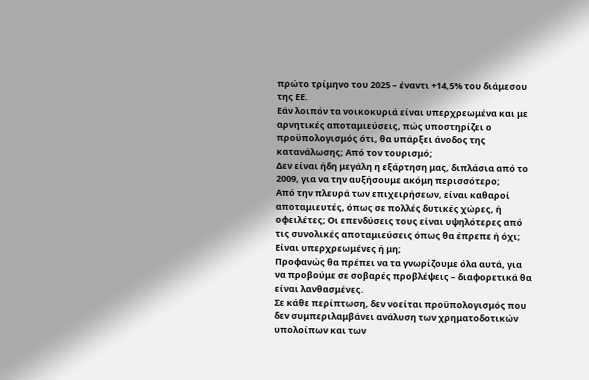πρώτο τρίμηνο του 2025 – έναντι +14,5% του διάμεσου της ΕΕ.
Εάν λοιπόν τα νοικοκυριά είναι υπερχρεωμένα και με αρνητικές αποταμιεύσεις, πώς υποστηρίζει ο προϋπολογισμός ότι, θα υπάρξει άνοδος της κατανάλωσης; Από τον τουρισμό;
Δεν είναι ήδη μεγάλη η εξάρτηση μας, διπλάσια από το 2009, για να την αυξήσουμε ακόμη περισσότερο;
Από την πλευρά των επιχειρήσεων, είναι καθαροί αποταμιευτές, όπως σε πολλές δυτικές χώρες, ή οφειλέτες; Οι επενδύσεις τους είναι υψηλότερες από τις συνολικές αποταμιεύσεις όπως θα έπρεπε ή όχι; Είναι υπερχρεωμένες ή μη;
Προφανώς θα πρέπει να τα γνωρίζουμε όλα αυτά, για να προβούμε σε σοβαρές προβλέψεις – διαφορετικά θα είναι λανθασμένες.
Σε κάθε περίπτωση, δεν νοείται προϋπολογισμός που δεν συμπεριλαμβάνει ανάλυση των χρηματοδοτικών υπολοίπων και των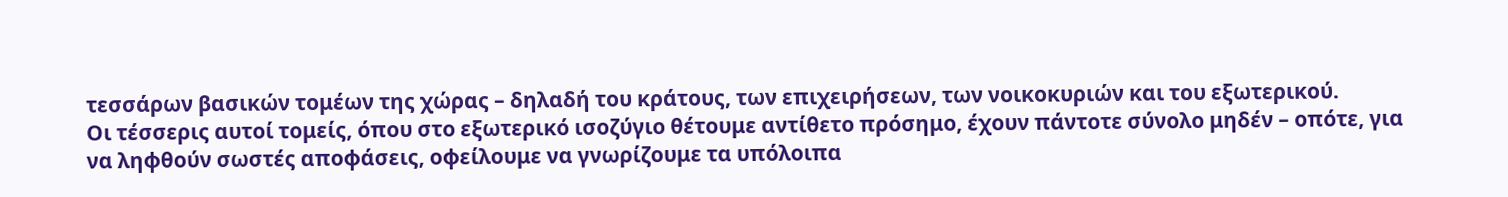τεσσάρων βασικών τομέων της χώρας – δηλαδή του κράτους, των επιχειρήσεων, των νοικοκυριών και του εξωτερικού.
Οι τέσσερις αυτοί τομείς, όπου στο εξωτερικό ισοζύγιο θέτουμε αντίθετο πρόσημο, έχουν πάντοτε σύνολο μηδέν – οπότε, για να ληφθούν σωστές αποφάσεις, οφείλουμε να γνωρίζουμε τα υπόλοιπα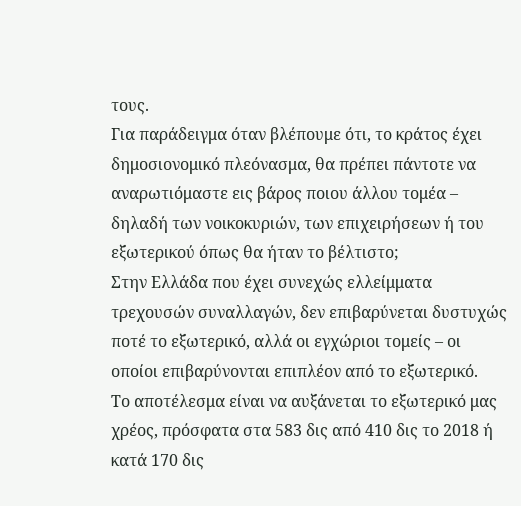τους.
Για παράδειγμα όταν βλέπουμε ότι, το κράτος έχει δημοσιονομικό πλεόνασμα, θα πρέπει πάντοτε να αναρωτιόμαστε εις βάρος ποιου άλλου τομέα – δηλαδή των νοικοκυριών, των επιχειρήσεων ή του εξωτερικού όπως θα ήταν το βέλτιστο;
Στην Ελλάδα που έχει συνεχώς ελλείμματα τρεχουσών συναλλαγών, δεν επιβαρύνεται δυστυχώς ποτέ το εξωτερικό, αλλά οι εγχώριοι τομείς – οι οποίοι επιβαρύνονται επιπλέον από το εξωτερικό.
Το αποτέλεσμα είναι να αυξάνεται το εξωτερικό μας χρέος, πρόσφατα στα 583 δις από 410 δις το 2018 ή κατά 170 δις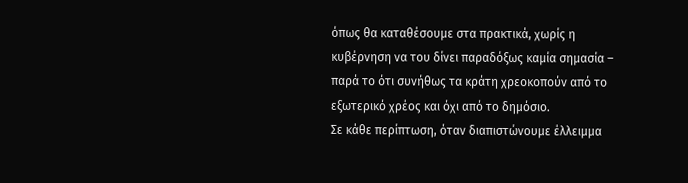όπως θα καταθέσουμε στα πρακτικά, χωρίς η κυβέρνηση να του δίνει παραδόξως καμία σημασία – παρά το ότι συνήθως τα κράτη χρεοκοπούν από το εξωτερικό χρέος και όχι από το δημόσιο.
Σε κάθε περίπτωση, όταν διαπιστώνουμε έλλειμμα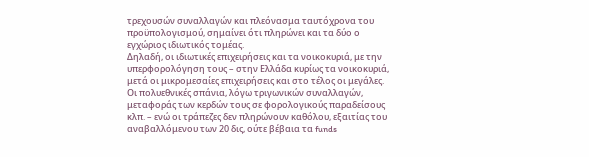τρεχουσών συναλλαγών και πλεόνασμα ταυτόχρονα του προϋπολογισμού, σημαίνει ότι πληρώνει και τα δύο ο εγχώριος ιδιωτικός τομέας.
Δηλαδή, οι ιδιωτικές επιχειρήσεις και τα νοικοκυριά, με την υπερφορολόγηση τους – στην Ελλάδα κυρίως τα νοικοκυριά, μετά οι μικρομεσαίες επιχειρήσεις και στο τέλος οι μεγάλες.
Οι πολυεθνικές σπάνια, λόγω τριγωνικών συναλλαγών, μεταφοράς των κερδών τους σε φορολογικούς παραδείσους κλπ. – ενώ οι τράπεζες δεν πληρώνουν καθόλου, εξαιτίας του αναβαλλόμενου των 20 δις, ούτε βέβαια τα funds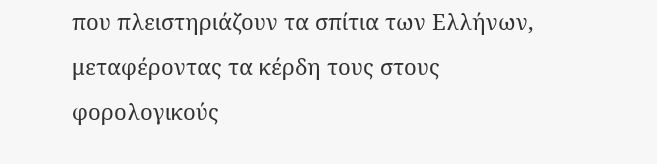που πλειστηριάζουν τα σπίτια των Ελλήνων, μεταφέροντας τα κέρδη τους στους φορολογικούς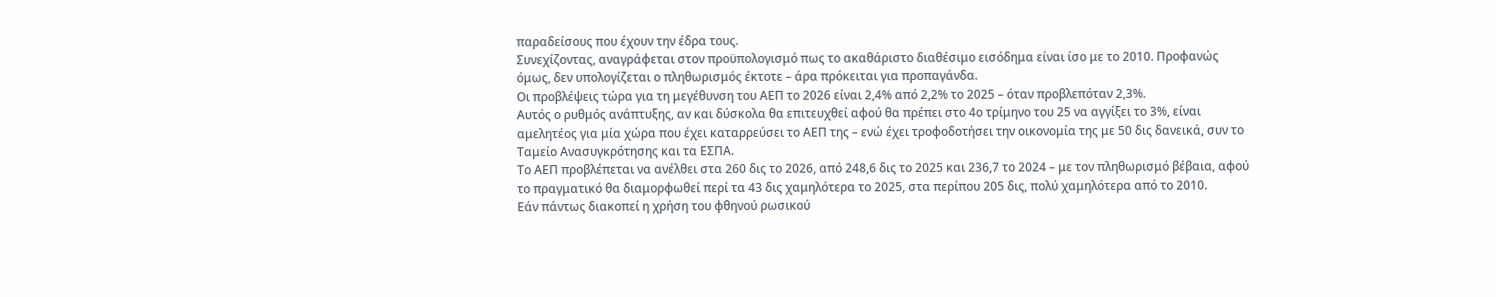παραδείσους που έχουν την έδρα τους.
Συνεχίζοντας, αναγράφεται στον προϋπολογισμό πως το ακαθάριστο διαθέσιμο εισόδημα είναι ίσο με το 2010. Προφανώς όμως, δεν υπολογίζεται ο πληθωρισμός έκτοτε – άρα πρόκειται για προπαγάνδα.
Οι προβλέψεις τώρα για τη μεγέθυνση του ΑΕΠ το 2026 είναι 2,4% από 2,2% το 2025 – όταν προβλεπόταν 2,3%.
Αυτός ο ρυθμός ανάπτυξης, αν και δύσκολα θα επιτευχθεί αφού θα πρέπει στο 4ο τρίμηνο του 25 να αγγίξει το 3%, είναι αμελητέος για μία χώρα που έχει καταρρεύσει το ΑΕΠ της – ενώ έχει τροφοδοτήσει την οικονομία της με 50 δις δανεικά, συν το Ταμείο Ανασυγκρότησης και τα ΕΣΠΑ.
Το ΑΕΠ προβλέπεται να ανέλθει στα 260 δις το 2026, από 248,6 δις το 2025 και 236,7 το 2024 – με τον πληθωρισμό βέβαια, αφού το πραγματικό θα διαμορφωθεί περί τα 43 δις χαμηλότερα το 2025, στα περίπου 205 δις, πολύ χαμηλότερα από το 2010.
Εάν πάντως διακοπεί η χρήση του φθηνού ρωσικού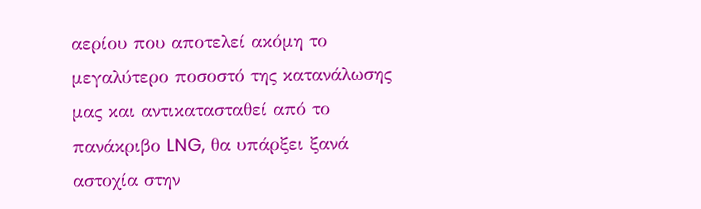αερίου που αποτελεί ακόμη το μεγαλύτερο ποσοστό της κατανάλωσης μας και αντικατασταθεί από το πανάκριβο LNG, θα υπάρξει ξανά αστοχία στην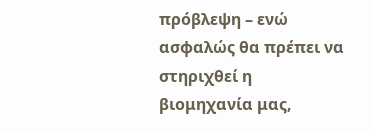πρόβλεψη – ενώ ασφαλώς θα πρέπει να στηριχθεί η βιομηχανία μας,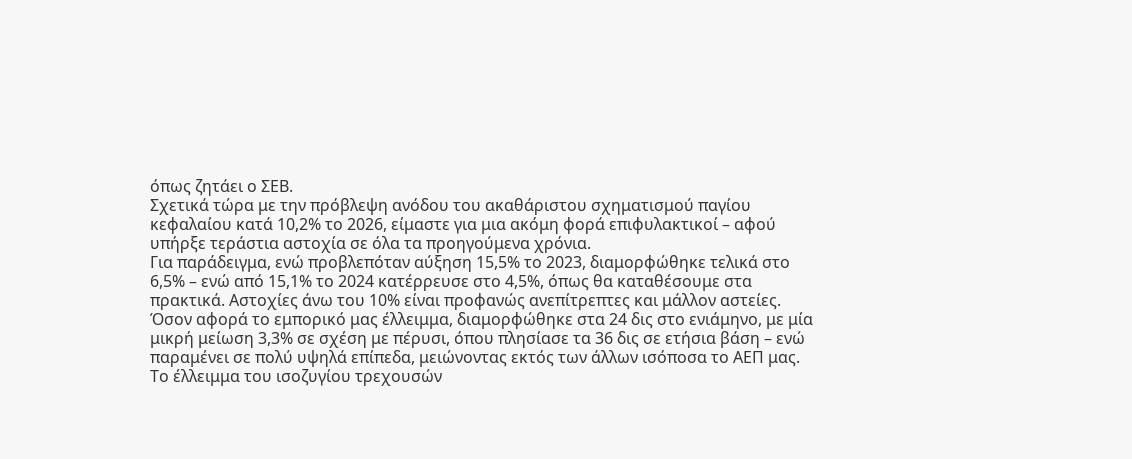όπως ζητάει ο ΣΕΒ.
Σχετικά τώρα με την πρόβλεψη ανόδου του ακαθάριστου σχηματισμού παγίου κεφαλαίου κατά 10,2% το 2026, είμαστε για μια ακόμη φορά επιφυλακτικοί – αφού υπήρξε τεράστια αστοχία σε όλα τα προηγούμενα χρόνια.
Για παράδειγμα, ενώ προβλεπόταν αύξηση 15,5% το 2023, διαμορφώθηκε τελικά στο 6,5% – ενώ από 15,1% το 2024 κατέρρευσε στο 4,5%, όπως θα καταθέσουμε στα πρακτικά. Αστοχίες άνω του 10% είναι προφανώς ανεπίτρεπτες και μάλλον αστείες.
Όσον αφορά το εμπορικό μας έλλειμμα, διαμορφώθηκε στα 24 δις στο ενιάμηνο, με μία μικρή μείωση 3,3% σε σχέση με πέρυσι, όπου πλησίασε τα 36 δις σε ετήσια βάση – ενώ παραμένει σε πολύ υψηλά επίπεδα, μειώνοντας εκτός των άλλων ισόποσα το ΑΕΠ μας.
Το έλλειμμα του ισοζυγίου τρεχουσών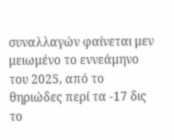συναλλαγών φαίνεται μεν μειωμένο το εννεάμηνο του 2025, από το θηριώδες περί τα -17 δις το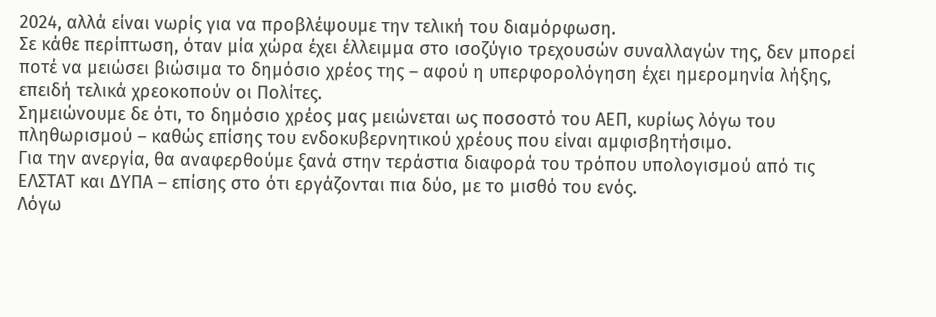2024, αλλά είναι νωρίς για να προβλέψουμε την τελική του διαμόρφωση.
Σε κάθε περίπτωση, όταν μία χώρα έχει έλλειμμα στο ισοζύγιο τρεχουσών συναλλαγών της, δεν μπορεί ποτέ να μειώσει βιώσιμα το δημόσιο χρέος της – αφού η υπερφορολόγηση έχει ημερομηνία λήξης, επειδή τελικά χρεοκοπούν οι Πολίτες.
Σημειώνουμε δε ότι, το δημόσιο χρέος μας μειώνεται ως ποσοστό του ΑΕΠ, κυρίως λόγω του πληθωρισμού – καθώς επίσης του ενδοκυβερνητικού χρέους που είναι αμφισβητήσιμο.
Για την ανεργία, θα αναφερθούμε ξανά στην τεράστια διαφορά του τρόπου υπολογισμού από τις ΕΛΣΤΑΤ και ΔΥΠΑ – επίσης στο ότι εργάζονται πια δύο, με το μισθό του ενός.
Λόγω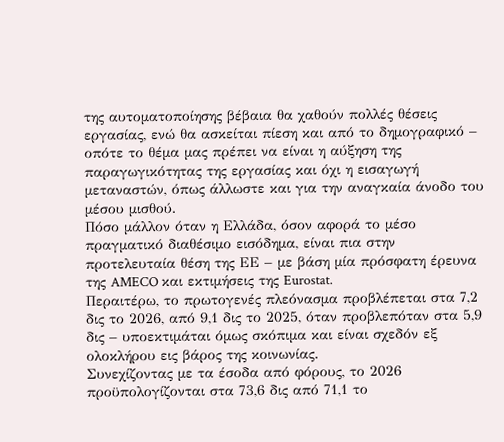της αυτοματοποίησης βέβαια θα χαθούν πολλές θέσεις εργασίας, ενώ θα ασκείται πίεση και από το δημογραφικό – οπότε το θέμα μας πρέπει να είναι η αύξηση της παραγωγικότητας της εργασίας και όχι η εισαγωγή μεταναστών, όπως άλλωστε και για την αναγκαία άνοδο του μέσου μισθού.
Πόσο μάλλον όταν η Ελλάδα, όσον αφορά το μέσο πραγματικό διαθέσιμο εισόδημα, είναι πια στην προτελευταία θέση της ΕΕ – με βάση μία πρόσφατη έρευνα της AMECO και εκτιμήσεις της Eurostat.
Περαιτέρω, το πρωτογενές πλεόνασμα προβλέπεται στα 7,2 δις το 2026, από 9,1 δις το 2025, όταν προβλεπόταν στα 5,9 δις – υποεκτιμάται όμως σκόπιμα και είναι σχεδόν εξ ολοκλήρου εις βάρος της κοινωνίας.
Συνεχίζοντας με τα έσοδα από φόρους, το 2026 προϋπολογίζονται στα 73,6 δις από 71,1 το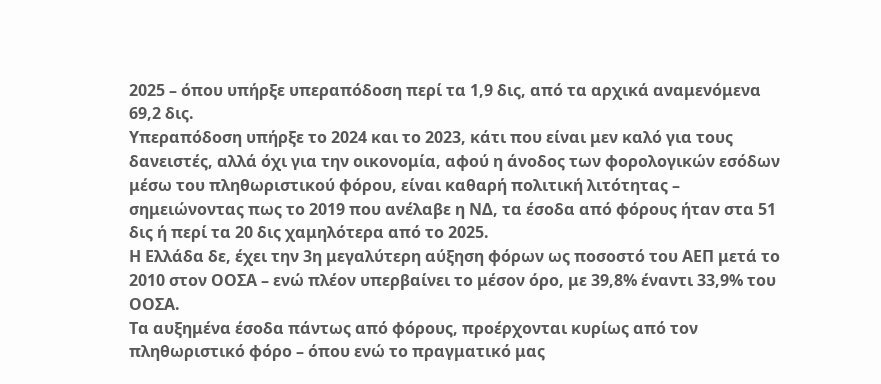2025 – όπου υπήρξε υπεραπόδοση περί τα 1,9 δις, από τα αρχικά αναμενόμενα 69,2 δις.
Υπεραπόδοση υπήρξε το 2024 και το 2023, κάτι που είναι μεν καλό για τους δανειστές, αλλά όχι για την οικονομία, αφού η άνοδος των φορολογικών εσόδων μέσω του πληθωριστικού φόρου, είναι καθαρή πολιτική λιτότητας – σημειώνοντας πως το 2019 που ανέλαβε η ΝΔ, τα έσοδα από φόρους ήταν στα 51 δις ή περί τα 20 δις χαμηλότερα από το 2025.
Η Ελλάδα δε, έχει την 3η μεγαλύτερη αύξηση φόρων ως ποσοστό του ΑΕΠ μετά το 2010 στον ΟΟΣΑ – ενώ πλέον υπερβαίνει το μέσον όρο, με 39,8% έναντι 33,9% του ΟΟΣΑ.
Τα αυξημένα έσοδα πάντως από φόρους, προέρχονται κυρίως από τον πληθωριστικό φόρο – όπου ενώ το πραγματικό μας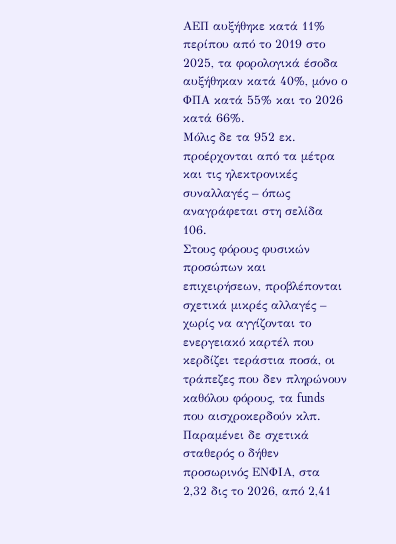ΑΕΠ αυξήθηκε κατά 11% περίπου από το 2019 στο 2025, τα φορολογικά έσοδα αυξήθηκαν κατά 40%, μόνο ο ΦΠΑ κατά 55% και το 2026 κατά 66%.
Μόλις δε τα 952 εκ. προέρχονται από τα μέτρα και τις ηλεκτρονικές συναλλαγές – όπως αναγράφεται στη σελίδα 106.
Στους φόρους φυσικών προσώπων και επιχειρήσεων, προβλέπονται σχετικά μικρές αλλαγές – χωρίς να αγγίζονται το ενεργειακό καρτέλ που κερδίζει τεράστια ποσά, οι τράπεζες που δεν πληρώνουν καθόλου φόρους, τα funds που αισχροκερδούν κλπ.
Παραμένει δε σχετικά σταθερός ο δήθεν προσωρινός ΕΝΦΙΑ, στα 2,32 δις το 2026, από 2,41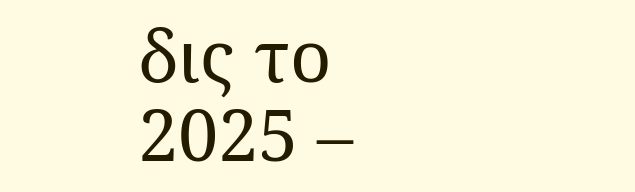δις το 2025 –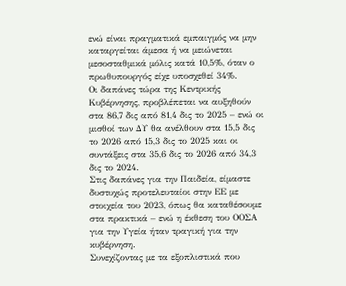ενώ είναι πραγματικά εμπαιγμός να μην καταργείται άμεσα ή να μειώνεται μεσοσταθμικά μόλις κατά 10,5%, όταν ο πρωθυπουργός είχε υποσχεθεί 34%.
Οι δαπάνες τώρα της Κεντρικής Κυβέρνησης, προβλέπεται να αυξηθούν στα 86,7 δις από 81,4 δις το 2025 – ενώ οι μισθοί των ΔΥ θα ανέλθουν στα 15,5 δις το 2026 από 15,3 δις το 2025 και οι συντάξεις στα 35,6 δις το 2026 από 34,3 δις το 2024.
Στις δαπάνες για την Παιδεία, είμαστε δυστυχώς προτελευταίοι στην ΕΕ με στοιχεία του 2023, όπως θα καταθέσουμε στα πρακτικά – ενώ η έκθεση του ΟΟΣΑ για την Υγεία ήταν τραγική για την κυβέρνηση.
Συνεχίζοντας με τα εξοπλιστικά που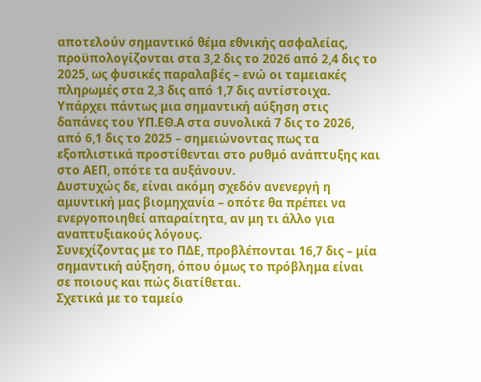αποτελούν σημαντικό θέμα εθνικής ασφαλείας, προϋπολογίζονται στα 3,2 δις το 2026 από 2,4 δις το 2025, ως φυσικές παραλαβές – ενώ οι ταμειακές πληρωμές στα 2,3 δις από 1,7 δις αντίστοιχα.
Υπάρχει πάντως μια σημαντική αύξηση στις δαπάνες του ΥΠ.ΕΘ.Α στα συνολικά 7 δις το 2026, από 6,1 δις το 2025 – σημειώνοντας πως τα εξοπλιστικά προστίθενται στο ρυθμό ανάπτυξης και στο ΑΕΠ, οπότε τα αυξάνουν.
Δυστυχώς δε, είναι ακόμη σχεδόν ανενεργή η αμυντική μας βιομηχανία – οπότε θα πρέπει να ενεργοποιηθεί απαραίτητα, αν μη τι άλλο για αναπτυξιακούς λόγους.
Συνεχίζοντας με το ΠΔΕ, προβλέπονται 16,7 δις – μία σημαντική αύξηση, όπου όμως το πρόβλημα είναι σε ποιους και πώς διατίθεται.
Σχετικά με το ταμείο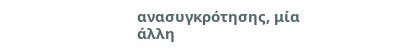ανασυγκρότησης, μία άλλη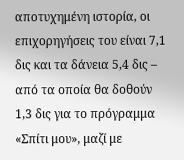αποτυχημένη ιστορία, οι επιχορηγήσεις του είναι 7,1 δις και τα δάνεια 5,4 δις – από τα οποία θα δοθούν 1,3 δις για το πρόγραμμα «Σπίτι μου», μαζί με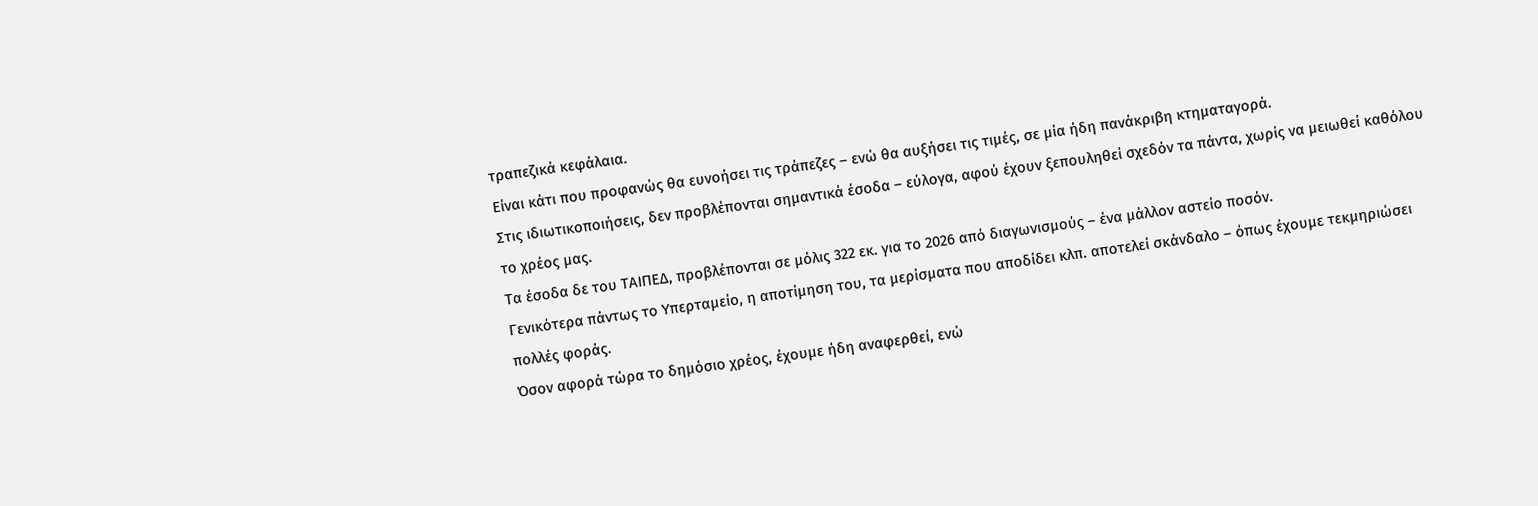τραπεζικά κεφάλαια.
Είναι κάτι που προφανώς θα ευνοήσει τις τράπεζες – ενώ θα αυξήσει τις τιμές, σε μία ήδη πανάκριβη κτηματαγορά.
Στις ιδιωτικοποιήσεις, δεν προβλέπονται σημαντικά έσοδα – εύλογα, αφού έχουν ξεπουληθεί σχεδόν τα πάντα, χωρίς να μειωθεί καθόλου το χρέος μας.
Τα έσοδα δε του ΤΑΙΠΕΔ, προβλέπονται σε μόλις 322 εκ. για το 2026 από διαγωνισμούς – ένα μάλλον αστείο ποσόν.
Γενικότερα πάντως το Υπερταμείο, η αποτίμηση του, τα μερίσματα που αποδίδει κλπ. αποτελεί σκάνδαλο – όπως έχουμε τεκμηριώσει πολλές φοράς.
Όσον αφορά τώρα το δημόσιο χρέος, έχουμε ήδη αναφερθεί, ενώ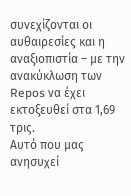συνεχίζονται οι αυθαιρεσίες και η αναξιοπιστία – με την ανακύκλωση των Repos να έχει εκτοξευθεί στα 1,69 τρις.
Αυτό που μας ανησυχεί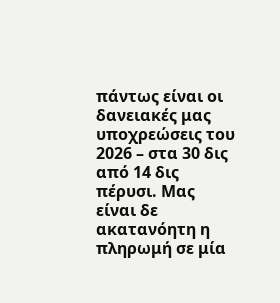πάντως είναι οι δανειακές μας υποχρεώσεις του 2026 – στα 30 δις από 14 δις πέρυσι. Μας είναι δε ακατανόητη η πληρωμή σε μία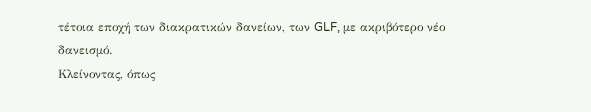τέτοια εποχή των διακρατικών δανείων, των GLF, με ακριβότερο νέο δανεισμό.
Κλείνοντας, όπως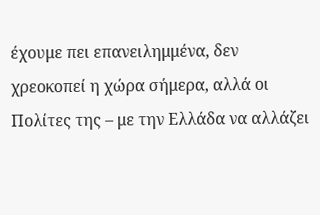έχουμε πει επανειλημμένα, δεν χρεοκοπεί η χώρα σήμερα, αλλά οι Πολίτες της – με την Ελλάδα να αλλάζει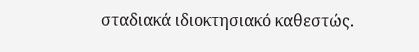σταδιακά ιδιοκτησιακό καθεστώς.